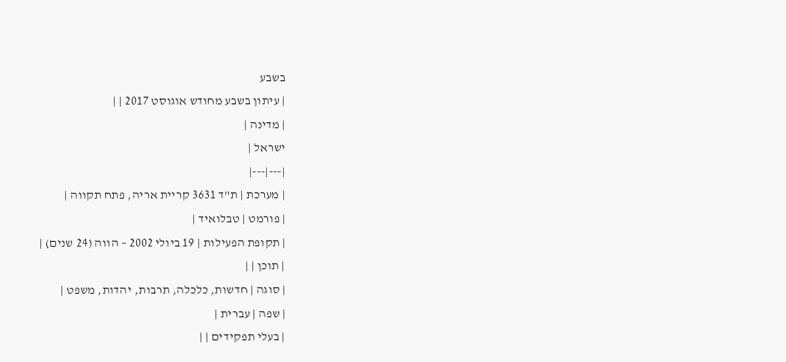בשבע
| עיתון בשבע מחודש אוגוסט 2017 | |
| מדינה |
ישראל |
|---|---|
| מערכת | ת"ד 3631 קריית אריה, פתח תקווה |
| פורמט | טבלואיד |
| תקופת הפעילות | 19 ביולי 2002 – הווה (24 שנים) |
| תוכן | |
| סוגה | חדשות, כלכלה, תרבות, יהדות, משפט |
| שפה | עברית |
| בעלי תפקידים | |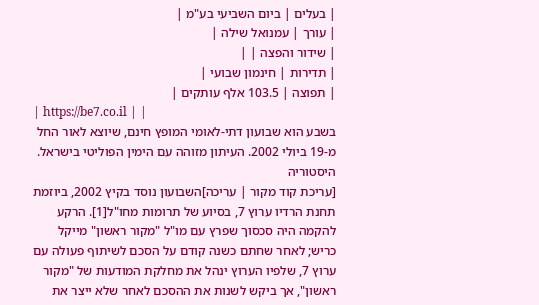| בעלים | ביום השביעי בע"מ |
| עורך | עמנואל שילה |
| שידור והפצה | |
| תדירות | חינמון שבועי |
| תפוצה | 103.5 אלף עותקים |
| https://be7.co.il | |
בשבע הוא שבועון דתי-לאומי המופץ חינם, שיוצא לאור החל מ-19 ביולי 2002. העיתון מזוהה עם הימין הפוליטי בישראל.
היסטוריה
[עריכת קוד מקור | עריכה]השבועון נוסד בקיץ 2002, ביוזמת תחנת הרדיו ערוץ 7, בסיוע של תרומות מחו"ל[1]. הרקע להקמה היה סכסוך שפרץ עם מו"ל "מקור ראשון" מייקל כריש; לאחר שחתם כשנה קודם על הסכם לשיתוף פעולה עם ערוץ 7, שלפיו הערוץ ינהל את מחלקת המודעות של "מקור ראשון", אך ביקש לשנות את ההסכם לאחר שלא ייצר את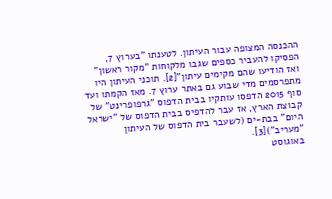ההכנסה המצופה עבור העיתון. לטענתו "בערוץ 7, הפסיקו להעביר כספים שגבו מלקוחות "מקור ראשון" ואז הודיעו שהם מקימים עיתון"[2]. תוכני העיתון היו מתפרסמים מדי שבוע גם באתר ערוץ 7. מאז הקמתו ועד סוף 2015 הדפסו עותקיו בבית הדפוס "גרפופרינט" של קבוצת הארץ, אז עבר להדפיס בבית הדפוס של "ישראל היום" בבת-ים (לשעבר בית הדפוס של העיתון "מעריב")[3].
באוגוסט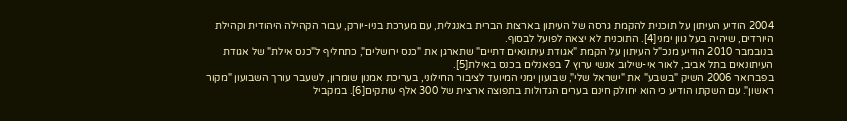2004 הודיע העיתון על תוכנית להקמת גרסה של העיתון בארצות הברית באנגלית, עם מערכת בניו-יורק, עבור הקהילה היהודית וקהילת היורדים, שיהיה בעל גוון ימני[4]. התוכנית לא יצאה לפועל לבסוף.
בנובמבר 2010 הודיע מנכ"ל העיתון על הקמת "אגודת עיתונאים דתיים" שתארגן את "כנס ירושלים", כתחליף ל"כנס אילת" של אגודת העיתונאים בתל אביב, לאור אי-שילוב אנשי ערוץ 7 בפאנלים בכנס באילת[5].
בפברואר 2006 השיק "בשבע" את "ישראל שלי", שבועון ימני המיועד לציבור החילוני, בעריכת אמנון שומרון, לשעבר עורך השבועון "מקור ראשון". עם השקתו הודיע כי הוא יחולק חינם בערים הגדולות בתפוצה ארצית של 300 אלף עותקים[6]. במקביל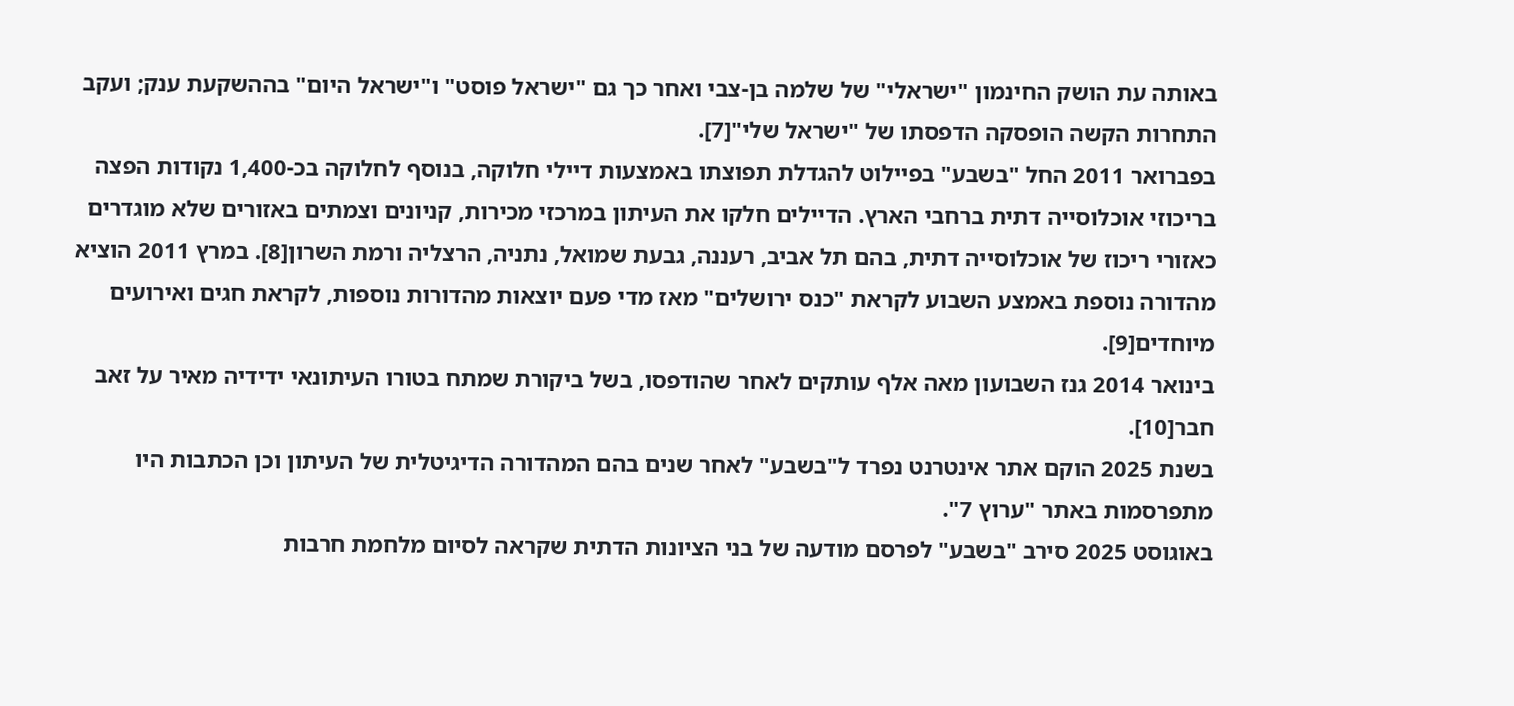באותה עת הושק החינמון "ישראלי" של שלמה בן-צבי ואחר כך גם "ישראל פוסט" ו"ישראל היום" בההשקעת ענק; ועקב התחרות הקשה הופסקה הדפסתו של "ישראל שלי"[7].
בפברואר 2011 החל "בשבע" בפיילוט להגדלת תפוצתו באמצעות דיילי חלוקה, בנוסף לחלוקה בכ-1,400 נקודות הפצה בריכוזי אוכלוסייה דתית ברחבי הארץ. הדיילים חלקו את העיתון במרכזי מכירות, קניונים וצמתים באזורים שלא מוגדרים כאזורי ריכוז של אוכלוסייה דתית, בהם תל אביב, רעננה, גבעת שמואל, נתניה, הרצליה ורמת השרון[8]. במרץ 2011 הוציא מהדורה נוספת באמצע השבוע לקראת "כנס ירושלים" מאז מדי פעם יוצאות מהדורות נוספות, לקראת חגים ואירועים מיוחדים[9].
בינואר 2014 גנז השבועון מאה אלף עותקים לאחר שהודפסו, בשל ביקורת שמתח בטורו העיתונאי ידידיה מאיר על זאב חבר[10].
בשנת 2025 הוקם אתר אינטרנט נפרד ל"בשבע" לאחר שנים בהם המהדורה הדיגיטלית של העיתון וכן הכתבות היו מתפרסמות באתר "ערוץ 7".
באוגוסט 2025 סירב "בשבע" לפרסם מודעה של בני הציונות הדתית שקראה לסיום מלחמת חרבות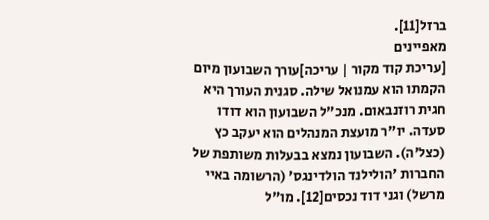ברזל[11].
מאפיינים
[עריכת קוד מקור | עריכה]עורך השבועון מיום הקמתו הוא עמנואל שילה. סגנית העורך היא חגית רוזנבאום. מנכ"ל השבועון הוא דודו סעדה. יו"ר מועצת המנהלים הוא יעקב כץ (כצל'ה). השבועון נמצא בבעלות משותפת של החברות 'הולילנד הולדינגס' (הרשומה באיי מרשל) וגני דוד נכסים[12]. מו"ל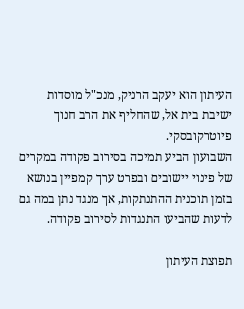העיתון הוא יעקב הרניק, מנכ"ל מוסדות ישיבת בית אל, שהחליף את הרב חנוך פיוטרקובסקי.
השבועון הביע תמיכה בסירוב פקודה במקרים של פינוי יישובים ובפרט ערך קמפיין בנושא בזמן תוכנית ההתנתקות, אך מנגד נתן במה גם לדעות שהביעו התנגדות לסירוב פקודה.

תפוצת העיתון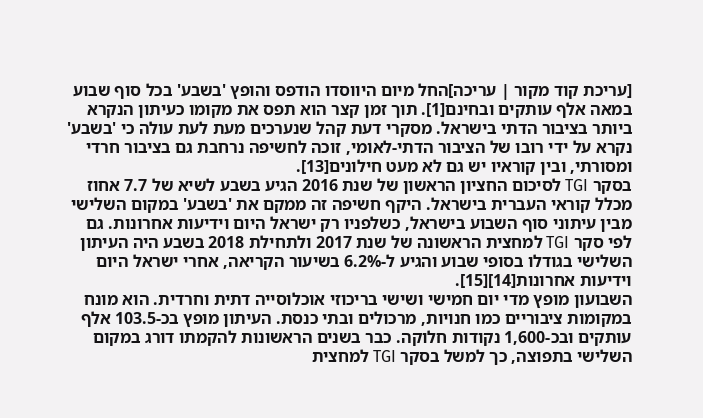[עריכת קוד מקור | עריכה]החל מיום היווסדו הודפס והופץ 'בשבע' בכל סוף שבוע במאה אלף עותקים ובחינם[1]. תוך זמן קצר הוא תפס את מקומו כעיתון הנקרא ביותר בציבור הדתי בישראל. מסקרי דעת קהל שנערכים מעת לעת עולה כי 'בשבע' נקרא על ידי רובו של הציבור הדתי-לאומי, זוכה לחשיפה נרחבת גם בציבור חרדי ומסורתי, ובין קוראיו יש גם לא מעט חילונים[13].
בסקר TGI לסיכום החציון הראשון של שנת 2016 הגיע בשבע לשיא של 7.7 אחוז מכלל קוראי העברית בישראל. היקף חשיפה זה ממקם את 'בשבע' במקום השלישי מבין עיתוני סוף השבוע בישראל, כשלפניו רק ישראל היום וידיעות אחרונות. גם לפי סקר TGI למחצית הראשונה של שנת 2017 ולתחילת 2018 בשבע היה העיתון השלישי בגודלו בסופי שבוע והגיע ל-6.2% בשיעור הקריאה, אחרי ישראל היום וידיעות אחרונות[14][15].
השבועון מופץ מדי יום חמישי ושישי בריכוזי אוכלוסייה דתית וחרדית. הוא מונח במקומות ציבוריים כמו חנויות, מרכולים ובתי כנסת. העיתון מופץ בכ-103.5 אלף עותקים ובכ-1,600 נקודות חלוקה. כבר בשנים הראשונות להקמתו דורג במקום השלישי בתפוצה, כך למשל בסקר TGI למחצית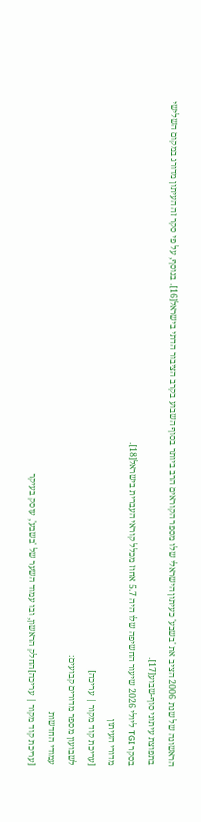הראשונה של שנת 2006 הציב את 'בשבע' כעיתון הישראלי שלו מספר הקוראים הרב ביותר בסוף השבוע בקרב הציבור הדתי בישראל[16]. בנוסף, על פי סקר זה העיתון מדורג במקום השלישי בתפוצת עיתוני סוף-שבוע[17].
בסקר TGI ליולי 2026 שיעור החשיפה שלו היה 5.7 אחוז מכלל קוראי העברית בישראל[18].
מדורי העיתון
[עריכת קוד מקור | עריכה]
לשבועון מספר מדורים קבועים:
עמודי החדשות
[עריכת קוד מקור | עריכה]החלק הראשון, ובו עמוד השער של 'בשבע', עוסק בעיקר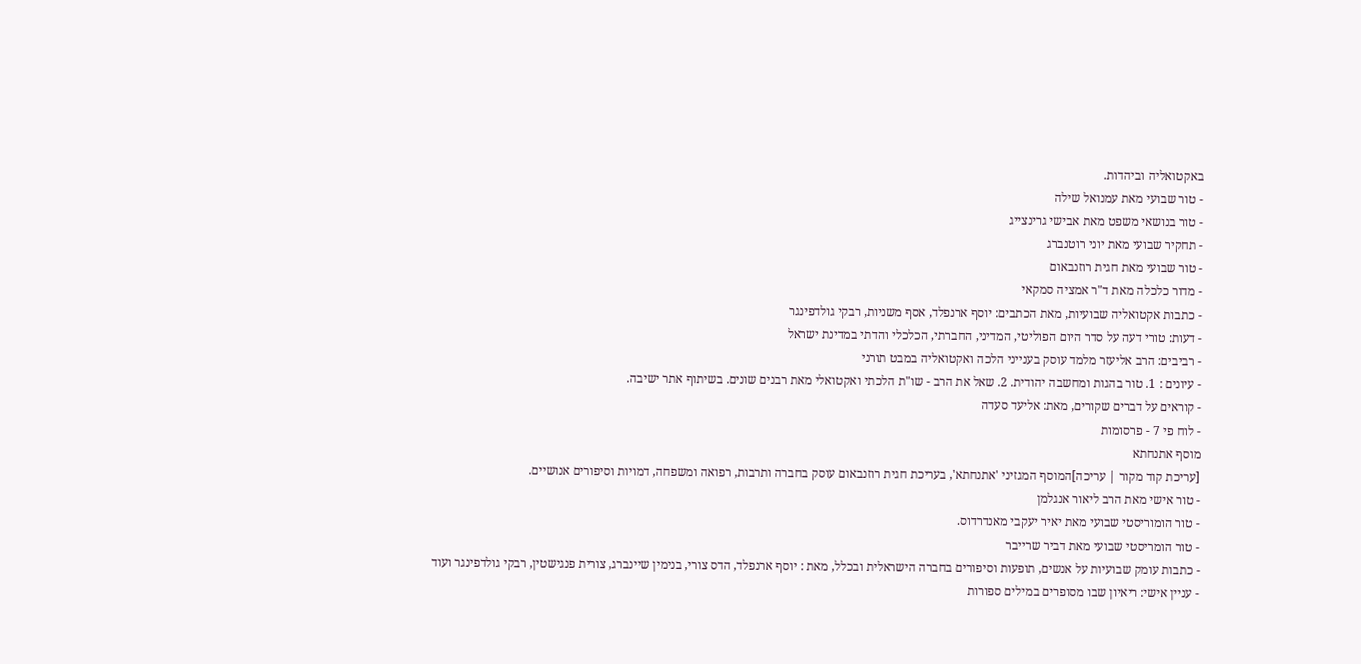באקטואליה וביהדות.
- טור שבועי מאת עמנואל שילה
- טור בנושאי משפט מאת אבישי גרינצייג
- תחקיר שבועי מאת יוני רוטנברג
- טור שבועי מאת חגית רוזנבאום
- מדור כלכלה מאת ד"ר אמציה סמקאי
- כתבות אקטואליה שבועיות, מאת הכתבים: יוסף ארנפלד, אסף משניות, רבקי גולדפינגר
- דעות: טורי דעה על סדר היום הפוליטי, המדיני, החברתי, הכלכלי והדתי במדינת ישראל
- רביבים: הרב אליעזר מלמד עוסק בענייני הלכה ואקטואליה במבט תורני
- עיונים : 1. טור בהגות ומחשבה יהודית. 2. שאל את הרב - שו"ת הלכתי ואקטואלי מאת רבנים שונים. בשיתוף אתר ישיבה.
- קוראים על דברים שקורים, מאת: אליעד סעדה
- לוח פי 7 - פרסומות
מוסף אתנחתא
[עריכת קוד מקור | עריכה]המוסף המגזיני 'אתנחתא', בעריכת חגית רוזנבאום עוסק בחברה ותרבות, רפואה ומשפחה, דמויות וסיפורים אנושיים.
- טור אישי מאת הרב ליאור אנגלמן
- טור הומוריסטי שבועי מאת יאיר יעקבי מאנדרדוס.
- טור הומריסטי שבועי מאת דביר שרייבר
- כתבות עומק שבועיות על אנשים, תופעות וסיפורים בחברה הישראלית ובכלל, מאת : יוסף ארנפלד, הדס צורי, בנימין שיינברג, צורית פנגישטין, רבקי גולדפינגר ועוד
- עניין אישי: ריאיון שבו מסופרים במילים ספורות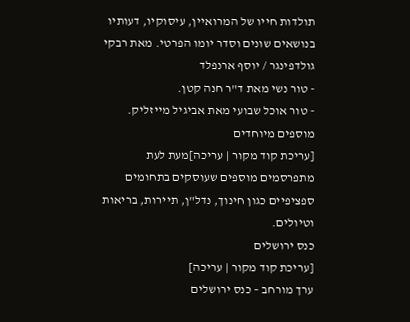תולדות חייו של המרואיין, עיסוקיו, דעותיו בנושאים שונים וסדר יומו הפרטי. מאת רבקי גולדפינגר / יוסף ארנפלד
- טור נשי מאת ד"ר חנה קטן.
- טור אוכל שבועי מאת אביגיל מייזליק.
מוספים מיוחדים
[עריכת קוד מקור | עריכה]מעת לעת מתפרסמים מוספים שעוסקים בתחומים ספציפיים כגון חינוך, נדל"ן, תיירות, בריאות וטיולים.
כנס ירושלים
[עריכת קוד מקור | עריכה]
ערך מורחב – כנס ירושלים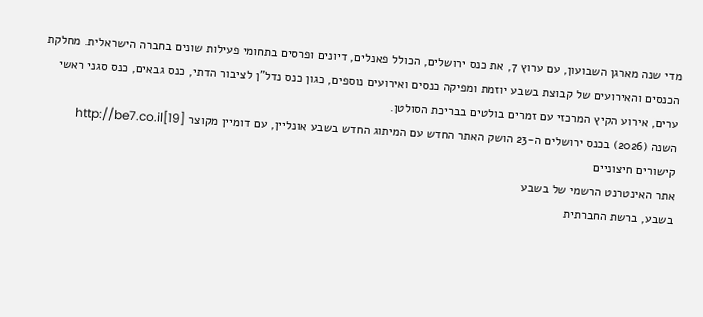מדי שנה מארגן השבועון, עם ערוץ 7, את כנס ירושלים, הכולל פאנלים, דיונים ופרסים בתחומי פעילות שונים בחברה הישראלית. מחלקת הכנסים והאירועים של קבוצת בשבע יוזמת ומפיקה כנסים ואירועים נוספים, כגון כנס נדל"ן לציבור הדתי, כנס גבאים, כנס סגני ראשי ערים, אירוע הקיץ המרכזי עם זמרים בולטים בבריכת הסולטן.
השנה (2026) בכנס ירושלים ה-23 הושק האתר החדש עם המיתוג החדש בשבע אונליין, עם דומיין מקוצר http://be7.co.il[19]
קישורים חיצוניים
אתר האינטרנט הרשמי של בשבע
בשבע, ברשת החברתית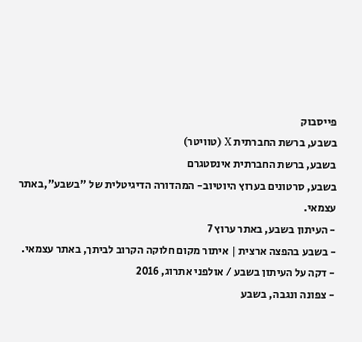פייסבוק
בשבע, ברשת החברתית X (טוויטר)
בשבע, ברשת החברתית אינסטגרם
בשבע, סרטונים בערוץ היוטיוב- המהדורה הדיגיטלית של "בשבע",באתר עצמאי.
- העיתון בשבע, באתר ערוץ 7
- בשבע בהפצה ארצית | איתור מקום חלוקה הקרוב לביתך, באתר עצמאי.
- דקה על העיתון בשבע / אולפני אתרוג, 2016
- צפונה ונגבה, בשבע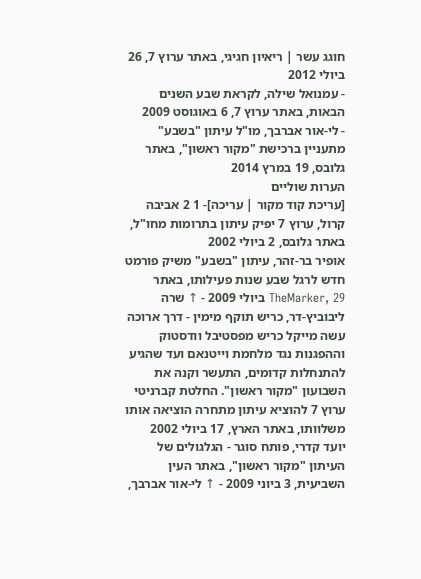חוגג עשר | ריאיון חגיגי, באתר ערוץ 7, 26 ביולי 2012
- עמנואל שילה, לקראת שבע השנים הבאות, באתר ערוץ 7, 6 באוגוסט 2009
- לי-אור אברבך, מו"ל עיתון "בשבע" מתעניין ברכישת "מקור ראשון", באתר גלובס, 19 במרץ 2014
הערות שוליים
[עריכת קוד מקור | עריכה]- 1 2 אביבה קרול, ערוץ 7 יפיק עיתון בתרומות מחו"ל, באתר גלובס, 2 ביולי 2002
אופיר בר-זהר, עיתון "בשבע" משיק פורמט חדש לרגל שבע שנות פעילותו, באתר TheMarker, 29 ביולי 2009 - ↑ שרה ליבוביץ-דר, כריש תוקף מימין - דרך ארוכה עשה מייקל כריש מפסטיבל וודסטוק וההפגנות נגד מלחמת וייטנאם ועד שהגיע להתנחלות קדומים, התעשר וקנה את השבועון "מקור ראשון". החלטת קברניטי ערוץ 7 להוציא עיתון מתחרה הוציאה אותו משלוותו, באתר הארץ, 17 ביולי 2002
יועד קדרי, פותח סוגר - הגלגולים של העיתון "מקור ראשון", באתר העין השביעית, 3 ביוני 2009 - ↑ לי-אור אברבך,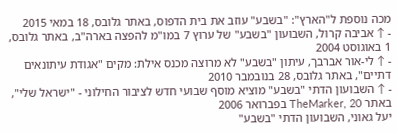מכה נוספת ל"הארץ": "בשבע" עוזב את בית הדפוס, באתר גלובס, 18 במאי 2015
- ↑ אביבה קרול, השבועון "בשבע" של ערוץ 7 במו"מ להפצה בארה"ב, באתר גלובס, 1 באוגוסט 2004
- ↑ לי-אור אברבך, עיתון "בשבע" לא מרוצה מכנס אילת: מקים "אגודת עיתונאים דתיים", באתר גלובס, 28 בנובמבר 2010
- ↑ השבועון הדתי "בשבע" מוציא מוסף שבועי חדש לציבור החילוני - "ישראל שלי", באתר TheMarker, 20 בפברואר 2006
יעל גאוני, השבועון הדתי "בשבע"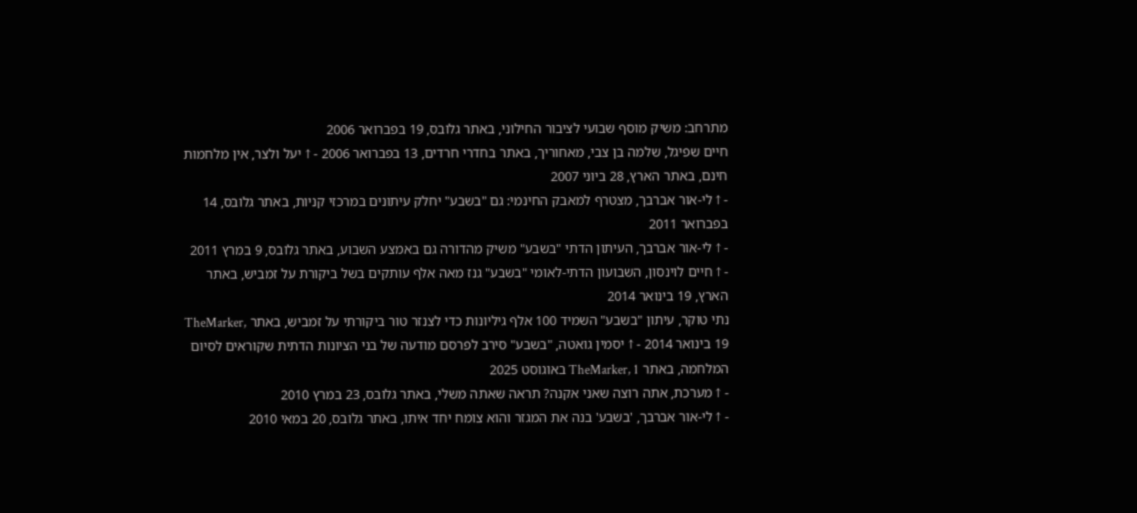מתרחב: משיק מוסף שבועי לציבור החילוני, באתר גלובס, 19 בפברואר 2006
חיים שפיגל, שלמה בן צבי, מאחוריך, באתר בחדרי חרדים, 13 בפברואר 2006 - ↑ יעל ולצר, אין מלחמות חינם, באתר הארץ, 28 ביוני 2007
- ↑ לי-אור אברבך, מצטרף למאבק החינמי: גם "בשבע" יחלק עיתונים במרכזי קניות, באתר גלובס, 14 בפברואר 2011
- ↑ לי-אור אברבך, העיתון הדתי "בשבע" משיק מהדורה גם באמצע השבוע, באתר גלובס, 9 במרץ 2011
- ↑ חיים לוינסון, השבועון הדתי-לאומי "בשבע" גנז מאה אלף עותקים בשל ביקורת על זמביש, באתר הארץ, 19 בינואר 2014
נתי טוקר, עיתון "בשבע" השמיד 100 אלף גיליונות כדי לצנזר טור ביקורתי על זמביש, באתר TheMarker, 19 בינואר 2014 - ↑ יסמין גואטה, "בשבע" סירב לפרסם מודעה של בני הציונות הדתית שקוראים לסיום המלחמה, באתר TheMarker, 1 באוגוסט 2025
- ↑ מערכת, אתה רוצה שאני אקנה? תראה שאתה משלי, באתר גלובס, 23 במרץ 2010
- ↑ לי-אור אברבך, 'בשבע' בנה את המגזר והוא צומח יחד איתו, באתר גלובס, 20 במאי 2010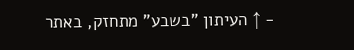- ↑ העיתון "בשבע" מתחזק, באתר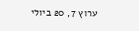ערוץ 7, 20 ביולי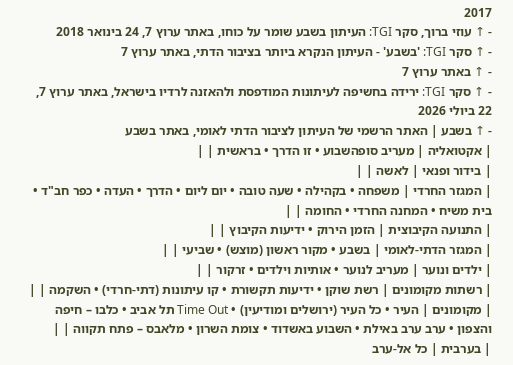2017
- ↑ עוזי ברוך, סקר TGI: העיתון בשבע שומר על כוחו, באתר ערוץ 7, 24 בינואר 2018
- ↑ סקר TGI: 'בשבע' - העיתון הנקרא ביותר בציבור הדתי, באתר ערוץ 7
- ↑ באתר ערוץ 7
- ↑ סקר TGI: ירידה בחשיפה לעיתונות המודפסת ולהאזנה לרדיו בישראל, באתר ערוץ 7, 22 ביולי 2026
- ↑ בשבע | האתר הרשמי של העיתון לציבור הדתי לאומי, באתר בשבע
| אקטואליה | מעריב סופהשבוע • זו הדרך • בראשית | |
| בידור ופנאי | לאשה | |
| המגזר החרדי | משפחה • בקהילה • שעה טובה • יום ליום • הדרך • העדה • כפר חב"ד • בית משיח • המחנה החרדי • החומה | |
| התנועה הקיבוצית | הזמן הירוק • ידיעות הקיבוץ | |
| המגזר הדתי-לאומי | בשבע • מקור ראשון (מוצש) • שביעי | |
| ילדים ונוער | מעריב לנוער • אותיות וילדים • זרקור | |
| רשתות מקומונים | רשת שוקן • ידיעות תקשורת • קו עיתונות (דתי-חרדי) • השקמה | |
| מקומונים | העיר • כל העיר (ירושלים ומודיעין) • Time Out תל אביב • כלבו – חיפה והצפון • ערב ערב באילת • השבוע באשדוד • צומת השרון • מלאבס – פתח תקווה | |
| בערבית | כל אל-ערב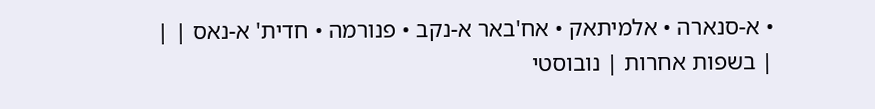• א-סנארה • אלמיתאק • אח'באר א-נקב • פנורמה • חדית' א-נאס | |
| בשפות אחרות | נובוסטי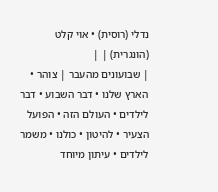נדלי (רוסית) • אוי קלט (הונגרית) | |
| שבועונים מהעבר | צוהר • הארץ שלנו • דבר השבוע • דבר לילדים • העולם הזה • הפועל הצעיר • להיטון • כולנו • משמר לילדים • עיתון מיוחד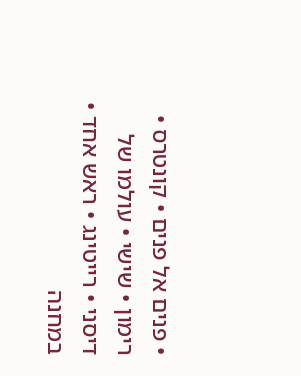• פנים אל פנים • קונטרס • רימון • שישי • עולמו של דיסני • רייטינג • ראש אחד • במחנה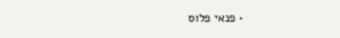• פנאי פלוס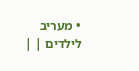• מעריב לילדים | |